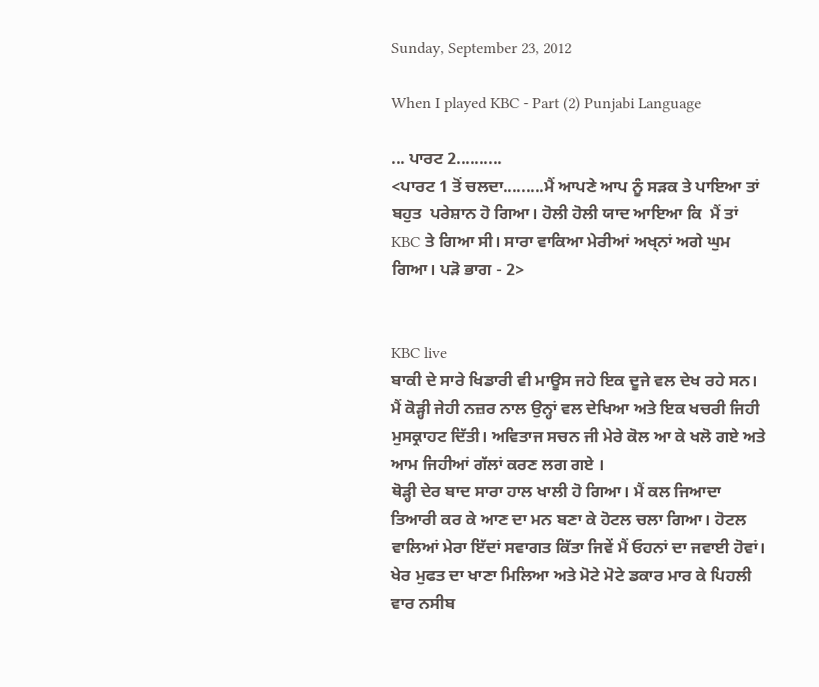Sunday, September 23, 2012

When I played KBC - Part (2) Punjabi Language

... ਪਾਰਟ 2..........
<ਪਾਰਟ 1 ਤੋਂ ਚਲਦਾ.........ਮੈਂ ਆਪਣੇ ਆਪ ਨੂੰ ਸੜਕ ਤੇ ਪਾਇਆ ਤਾਂ ਬਹੁਤ  ਪਰੇਸ਼ਾਨ ਹੋ ਗਿਆ। ਹੋਲੀ ਹੋਲੀ ਯਾਦ ਆਇਆ ਕਿ  ਮੈਂ ਤਾਂ KBC ਤੇ ਗਿਆ ਸੀ। ਸਾਰਾ ਵਾਕਿਆ ਮੇਰੀਆਂ ਅਖ੍ਨਾਂ ਅਗੇ ਘੁਮ ਗਿਆ। ਪੜੋ ਭਾਗ - 2>


KBC live
ਬਾਕੀ ਦੇ ਸਾਰੇ ਖਿਡਾਰੀ ਵੀ ਮਾਊਸ ਜਹੇ ਇਕ ਦੂਜੇ ਵਲ ਦੇਖ ਰਹੇ ਸਨ। ਮੈਂ ਕੋੜ੍ਹੀ ਜੇਹੀ ਨਜ਼ਰ ਨਾਲ ਉਨ੍ਹਾਂ ਵਲ ਦੇਖਿਆ ਅਤੇ ਇਕ ਖਚਰੀ ਜਿਹੀ ਮੁਸਕ੍ਰਾਹਟ ਦਿੱਤੀ। ਅਵਿਤਾਜ ਸਚਨ ਜੀ ਮੇਰੇ ਕੋਲ ਆ ਕੇ ਖਲੋ ਗਏ ਅਤੇ ਆਮ ਜਿਹੀਆਂ ਗੱਲਾਂ ਕਰਣ ਲਗ ਗਏ ।
ਥੋੜ੍ਹੀ ਦੇਰ ਬਾਦ ਸਾਰਾ ਹਾਲ ਖਾਲੀ ਹੋ ਗਿਆ। ਮੈਂ ਕਲ ਜਿਆਦਾ ਤਿਆਰੀ ਕਰ ਕੇ ਆਣ ਦਾ ਮਨ ਬਣਾ ਕੇ ਹੋਟਲ ਚਲਾ ਗਿਆ। ਹੋਟਲ ਵਾਲਿਆਂ ਮੇਰਾ ਇੱਦਾਂ ਸਵਾਗਤ ਕਿੱਤਾ ਜਿਵੇਂ ਮੈਂ ਓਹਨਾਂ ਦਾ ਜਵਾਈ ਹੋਵਾਂ। ਖੇਰ ਮੁਫਤ ਦਾ ਖਾਣਾ ਮਿਲਿਆ ਅਤੇ ਮੋਟੇ ਮੋਟੇ ਡਕਾਰ ਮਾਰ ਕੇ ਪਿਹਲੀ ਵਾਰ ਨਸੀਬ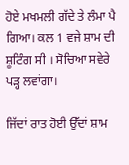ਹੋਏ ਮਖਮਲੀ ਗੱਦੇ ਤੇ ਲੰਮਾ ਪੈ ਗਿਆ। ਕਲ 1 ਵਜੇ ਸ਼ਾਮ ਦੀ ਸ਼ੂਟਿੰਗ ਸੀ । ਸੋਚਿਆ ਸਵੇਰੇ ਪੜ੍ਹ ਲਵਾਂਗਾ।

ਜਿੱਦਾਂ ਰਾਤ ਹੋਈ ਉੱਦਾਂ ਸ਼ਾਮ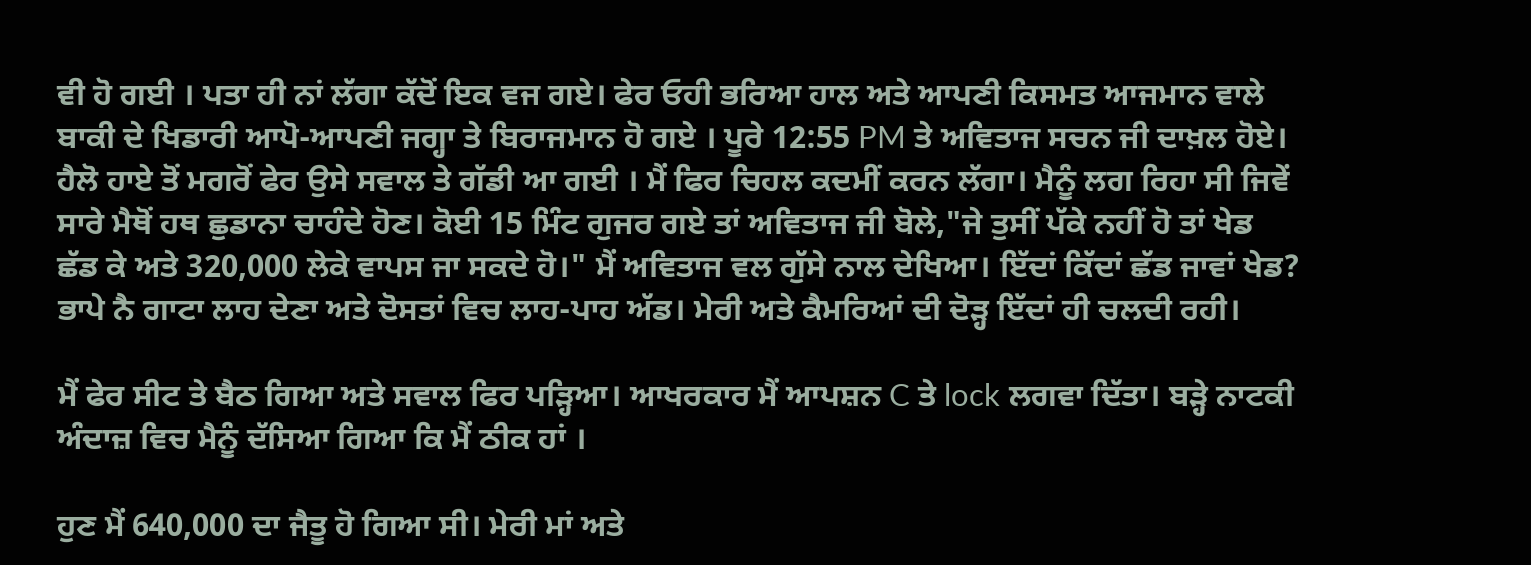ਵੀ ਹੋ ਗਈ । ਪਤਾ ਹੀ ਨਾਂ ਲੱਗਾ ਕੱਦੋਂ ਇਕ ਵਜ ਗਏ। ਫੇਰ ਓਹੀ ਭਰਿਆ ਹਾਲ ਅਤੇ ਆਪਣੀ ਕਿਸਮਤ ਆਜਮਾਨ ਵਾਲੇ ਬਾਕੀ ਦੇ ਖਿਡਾਰੀ ਆਪੋ-ਆਪਣੀ ਜਗ੍ਹਾ ਤੇ ਬਿਰਾਜਮਾਨ ਹੋ ਗਏ । ਪੂਰੇ 12:55 PM ਤੇ ਅਵਿਤਾਜ ਸਚਨ ਜੀ ਦਾਖ਼ਲ ਹੋਏ। ਹੈਲੋ ਹਾਏ ਤੋਂ ਮਗਰੋਂ ਫੇਰ ਉਸੇ ਸਵਾਲ ਤੇ ਗੱਡੀ ਆ ਗਈ । ਮੈਂ ਫਿਰ ਚਿਹਲ ਕਦਮੀਂ ਕਰਨ ਲੱਗਾ। ਮੈਨੂੰ ਲਗ ਰਿਹਾ ਸੀ ਜਿਵੇਂ ਸਾਰੇ ਮੈਥੋਂ ਹਥ ਛੁਡਾਨਾ ਚਾਹੰਦੇ ਹੋਣ। ਕੋਈ 15 ਮਿੰਟ ਗੁਜਰ ਗਏ ਤਾਂ ਅਵਿਤਾਜ ਜੀ ਬੋਲੇ,"ਜੇ ਤੁਸੀਂ ਪੱਕੇ ਨਹੀਂ ਹੋ ਤਾਂ ਖੇਡ ਛੱਡ ਕੇ ਅਤੇ 320,000 ਲੇਕੇ ਵਾਪਸ ਜਾ ਸਕਦੇ ਹੋ।" ਮੈਂ ਅਵਿਤਾਜ ਵਲ ਗੁੱਸੇ ਨਾਲ ਦੇਖਿਆ। ਇੱਦਾਂ ਕਿੱਦਾਂ ਛੱਡ ਜਾਵਾਂ ਖੇਡ? ਭਾਪੇ ਨੈ ਗਾਟਾ ਲਾਹ ਦੇਣਾ ਅਤੇ ਦੋਸਤਾਂ ਵਿਚ ਲਾਹ-ਪਾਹ ਅੱਡ। ਮੇਰੀ ਅਤੇ ਕੈਮਰਿਆਂ ਦੀ ਦੋੜ੍ਹ ਇੱਦਾਂ ਹੀ ਚਲਦੀ ਰਹੀ।

ਮੈਂ ਫੇਰ ਸੀਟ ਤੇ ਬੈਠ ਗਿਆ ਅਤੇ ਸਵਾਲ ਫਿਰ ਪੜ੍ਹਿਆ। ਆਖਰਕਾਰ ਮੈਂ ਆਪਸ਼ਨ C ਤੇ lock ਲਗਵਾ ਦਿੱਤਾ। ਬੜ੍ਹੇ ਨਾਟਕੀ ਅੰਦਾਜ਼ ਵਿਚ ਮੈਨੂੰ ਦੱਸਿਆ ਗਿਆ ਕਿ ਮੈਂ ਠੀਕ ਹਾਂ ।

ਹੁਣ ਮੈਂ 640,000 ਦਾ ਜੈਤੂ ਹੋ ਗਿਆ ਸੀ। ਮੇਰੀ ਮਾਂ ਅਤੇ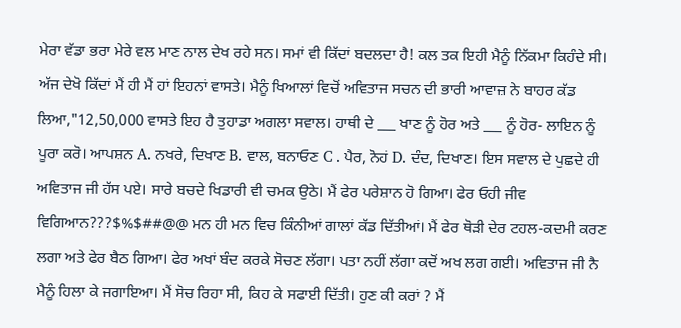ਮੇਰਾ ਵੱਡਾ ਭਰਾ ਮੇਰੇ ਵਲ ਮਾਣ ਨਾਲ ਦੇਖ ਰਹੇ ਸਨ। ਸਮਾਂ ਵੀ ਕਿੱਦਾਂ ਬਦਲਦਾ ਹੈ! ਕਲ ਤਕ ਇਹੀ ਮੈਨੂੰ ਨਿੱਕਮਾ ਕਿਹੰਦੇ ਸੀ। ਅੱਜ ਦੇਖੋ ਕਿੱਦਾਂ ਮੈਂ ਹੀ ਮੈਂ ਹਾਂ ਇਹਨਾਂ ਵਾਸਤੇ। ਮੈਨੂੰ ਖਿਆਲਾਂ ਵਿਚੋਂ ਅਵਿਤਾਜ ਸਚਨ ਦੀ ਭਾਰੀ ਆਵਾਜ਼ ਨੇ ਬਾਹਰ ਕੱਡ ਲਿਆ,"12,50,000 ਵਾਸਤੇ ਇਹ ਹੈ ਤੁਹਾਡਾ ਅਗਲਾ ਸਵਾਲ। ਹਾਥੀ ਦੇ ___ ਖਾਣ ਨੂੰ ਹੋਰ ਅਤੇ ___ ਨੂੰ ਹੋਰ- ਲਾਇਨ ਨੂੰ ਪੂਰਾ ਕਰੋ। ਆਪਸ਼ਨ A. ਨਖਰੇ, ਦਿਖਾਣ B. ਵਾਲ, ਬਨਾਓਣ C . ਪੈਰ, ਨੋਹਂ D. ਦੰਦ, ਦਿਖਾਣ। ਇਸ ਸਵਾਲ ਦੇ ਪੁਛਦੇ ਹੀ ਅਵਿਤਾਜ ਜੀ ਹੱਸ ਪਏ। ਸਾਰੇ ਬਚਦੇ ਖਿਡਾਰੀ ਵੀ ਚਮਕ ਉਠੇ। ਮੈਂ ਫੇਰ ਪਰੇਸ਼ਾਨ ਹੋ ਗਿਆ। ਫੇਰ ਓਹੀ ਜੀਵ ਵਿਗਿਆਨ???$%$##@@ ਮਨ ਹੀ ਮਨ ਵਿਚ ਕਿੰਨੀਆਂ ਗਾਲਾਂ ਕੱਡ ਦਿੱਤੀਆਂ। ਮੈਂ ਫੇਰ ਥੋੜੀ ਦੇਰ ਟਹਲ-ਕਦਮੀ ਕਰਣ ਲਗਾ ਅਤੇ ਫੇਰ ਬੈਠ ਗਿਆ। ਫੇਰ ਅਖਾਂ ਬੰਦ ਕਰਕੇ ਸੋਚਣ ਲੱਗਾ। ਪਤਾ ਨਹੀਂ ਲੱਗਾ ਕਦੋਂ ਅਖ ਲਗ ਗਈ। ਅਵਿਤਾਜ ਜੀ ਨੈ ਮੈਨੂੰ ਹਿਲਾ ਕੇ ਜਗਾਇਆ। ਮੈਂ ਸੋਚ ਰਿਹਾ ਸੀ, ਕਿਹ ਕੇ ਸਫਾਈ ਦਿੱਤੀ। ਹੁਣ ਕੀ ਕਰਾਂ ? ਮੈਂ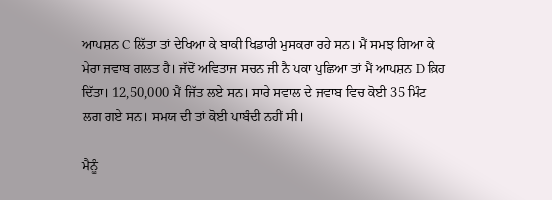ਆਪਸ਼ਨ C ਲਿੱਤਾ ਤਾਂ ਦੇਖਿਆ ਕੇ ਬਾਕੀ ਖਿਡਾਰੀ ਮੁਸਕਰਾ ਰਹੇ ਸਨ। ਮੈਂ ਸਮਝ ਗਿਆ ਕੇ ਮੇਰਾ ਜਵਾਬ ਗਲਤ ਹੈ। ਜੱਦੋਂ ਅਵਿਤਾਜ ਸਚਨ ਜੀ ਨੈ ਪਕਾ ਪੁਛਿਆ ਤਾਂ ਮੈਂ ਆਪਸ਼ਨ D ਕ਼ਿਹ ਦਿੱਤਾ। 12,50,000 ਮੈਂ ਜਿੱਤ ਲਏ ਸਨ। ਸਾਰੇ ਸਵਾਲ ਦੇ ਜਵਾਬ ਵਿਚ ਕੋਈ 35 ਮਿੰਟ ਲਗ ਗਏ ਸਨ। ਸਮਯ ਦੀ ਤਾਂ ਕੋਈ ਪਾਬੰਦੀ ਨਹੀਂ ਸੀ।

ਮੈਨੂੰ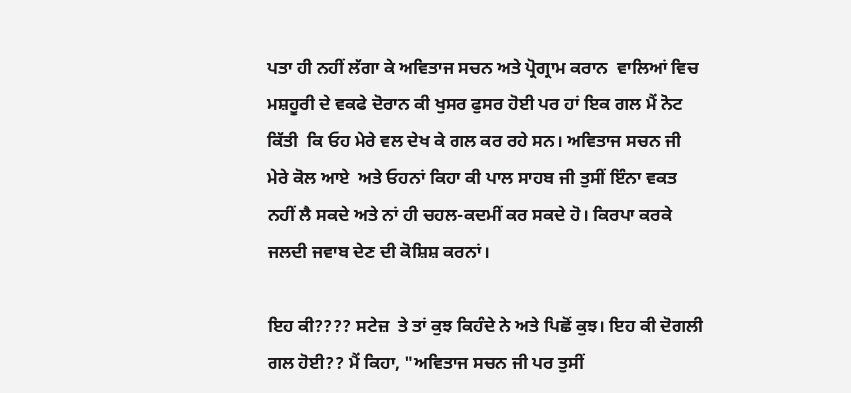ਪਤਾ ਹੀ ਨਹੀਂ ਲੱਗਾ ਕੇ ਅਵਿਤਾਜ ਸਚਨ ਅਤੇ ਪ੍ਰੋਗ੍ਰਾਮ ਕਰਾਨ  ਵਾਲਿਆਂ ਵਿਚ ਮਸ਼ਹੂਰੀ ਦੇ ਵਕਫੇ ਦੋਰਾਨ ਕੀ ਖੁਸਰ ਫੁਸਰ ਹੋਈ ਪਰ ਹਾਂ ਇਕ ਗਲ ਮੈਂ ਨੋਟ  ਕਿੱਤੀ  ਕਿ ਓਹ ਮੇਰੇ ਵਲ ਦੇਖ ਕੇ ਗਲ ਕਰ ਰਹੇ ਸਨ। ਅਵਿਤਾਜ ਸਚਨ ਜੀ ਮੇਰੇ ਕੋਲ ਆਏ  ਅਤੇ ਓਹਨਾਂ ਕਿਹਾ ਕੀ ਪਾਲ ਸਾਹਬ ਜੀ ਤੁਸੀਂ ਇੰਨਾ ਵਕਤ ਨਹੀਂ ਲੈ ਸਕਦੇ ਅਤੇ ਨਾਂ ਹੀ ਚਹਲ-ਕਦਮੀਂ ਕਰ ਸਕਦੇ ਹੋ। ਕਿਰਪਾ ਕਰਕੇ ਜਲਦੀ ਜਵਾਬ ਦੇਣ ਦੀ ਕੋਸ਼ਿਸ਼ ਕਰਨਾਂ।

ਇਹ ਕੀ???? ਸਟੇਜ਼  ਤੇ ਤਾਂ ਕੁਝ ਕਿਹੰਦੇ ਨੇ ਅਤੇ ਪਿਛੋਂ ਕੁਝ। ਇਹ ਕੀ ਦੋਗਲੀ ਗਲ ਹੋਈ?? ਮੈਂ ਕਿਹਾ, "ਅਵਿਤਾਜ ਸਚਨ ਜੀ ਪਰ ਤੁਸੀਂ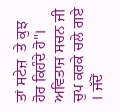ਤਾਂ ਸਟੇਜ਼  ਤੇ ਕੁਝ ਹੋਰ ਕਿਹੰਦੇ ਹੋ"। ਅਵਿਤਾਜ ਸਚਨ ਜੀ ਚੁਪ ਕਰਕੇ ਚਲੇ ਗਏ । ਜੱਦੋਂ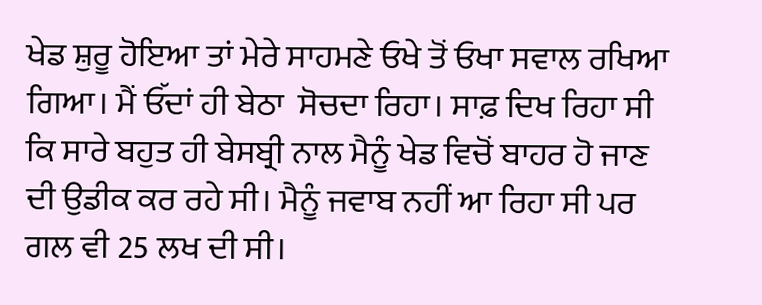ਖੇਡ ਸ਼ੁਰੂ ਹੋਇਆ ਤਾਂ ਮੇਰੇ ਸਾਹਮਣੇ ਓਖੇ ਤੋਂ ਓਖਾ ਸਵਾਲ ਰਖਿਆ ਗਿਆ। ਮੈਂ ਓੱਦਾਂ ਹੀ ਬੇਠਾ  ਸੋਚਦਾ ਰਿਹਾ। ਸਾਫ਼ ਦਿਖ ਰਿਹਾ ਸੀ ਕਿ ਸਾਰੇ ਬਹੁਤ ਹੀ ਬੇਸਬ੍ਰੀ ਨਾਲ ਮੈਨੂੰ ਖੇਡ ਵਿਚੋਂ ਬਾਹਰ ਹੋ ਜਾਣ  ਦੀ ਉਡੀਕ ਕਰ ਰਹੇ ਸੀ। ਮੈਨੂੰ ਜਵਾਬ ਨਹੀਂ ਆ ਰਿਹਾ ਸੀ ਪਰ ਗਲ ਵੀ 25 ਲਖ ਦੀ ਸੀ।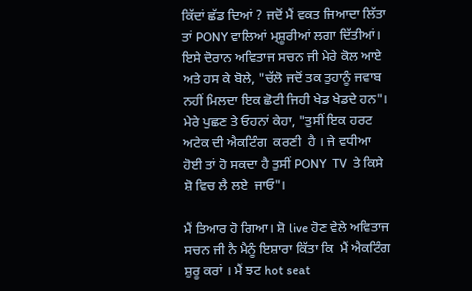ਕਿੱਦਾਂ ਛੱਡ ਦਿਆਂ ? ਜਦੋਂ ਮੈਂ ਵਕਤ ਜਿਆਦਾ ਲਿੱਤਾ ਤਾਂ PONY ਵਾਲਿਆਂ ਮ੍ਸ਼ੂਰੀਆਂ ਲਗਾ ਦਿੱਤੀਆਂ। ਇਸੇ ਦੋਰਾਨ ਅਵਿਤਾਜ ਸਚਨ ਜੀ ਮੇਰੇ ਕੋਲ ਆਏ ਅਤੇ ਹਸ ਕੇ ਬੋਲੇ, "ਚੱਲੋ ਜਦੋਂ ਤਕ ਤੁਹਾਨੂੰ ਜਵਾਬ ਨਹੀਂ ਮਿਲਦਾ ਇਕ ਛੋਟੀ ਜਿਹੀ ਖੇਡ ਖੇਡਦੇ ਹਨ"। ਮੇਰੇ ਪੁਛਣ ਤੇ ਓਹਨਾਂ ਕੇਹਾ, "ਤੁਸੀਂ ਇਕ ਹਰਟ ਅਟੇਕ ਦੀ ਐਕਟਿੰਗ  ਕਰਣੀ  ਹੈ । ਜੇ ਵਧੀਆ  ਹੋਈ ਤਾਂ ਹੋ ਸਕਦਾ ਹੈ ਤੁਸੀਂ PONY  TV  ਤੇ ਕਿਸੇ ਸ਼ੋ ਵਿਚ ਲੈ ਲਏ  ਜਾਓ"।

ਮੈਂ ਤਿਆਰ ਹੋ ਗਿਆ। ਸ਼ੋ live ਹੋਣ ਵੇਲੇ ਅਵਿਤਾਜ ਸਚਨ ਜੀ ਨੈ ਮੈਨੂੰ ਇਸ਼ਾਰਾ ਕਿੱਤਾ ਕਿ  ਮੈਂ ਐਕਟਿੰਗ ਸ਼ੁਰੂ ਕਰਾਂ । ਮੈਂ ਝਟ hot seat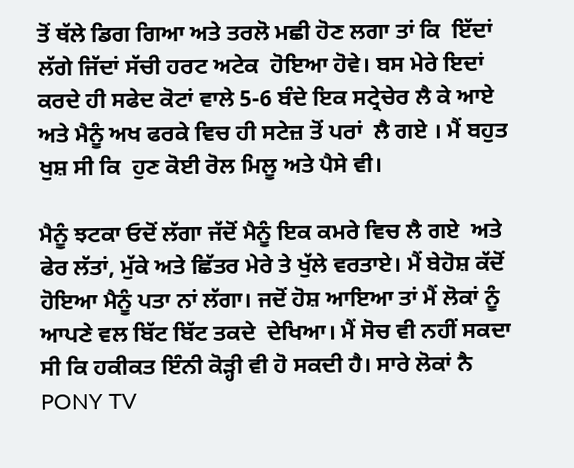ਤੋਂ ਥੱਲੇ ਡਿਗ ਗਿਆ ਅਤੇ ਤਰਲੋ ਮਛੀ ਹੋਣ ਲਗਾ ਤਾਂ ਕਿ  ਇੱਦਾਂ ਲੱਗੇ ਜਿੱਦਾਂ ਸੱਚੀ ਹਰਟ ਅਟੇਕ  ਹੋਇਆ ਹੋਵੇ। ਬਸ ਮੇਰੇ ਇਦਾਂ ਕਰਦੇ ਹੀ ਸਫੇਦ ਕੋਟਾਂ ਵਾਲੇ 5-6 ਬੰਦੇ ਇਕ ਸਟ੍ਰੇਚੇਰ ਲੈ ਕੇ ਆਏ ਅਤੇ ਮੈਨੂੰ ਅਖ ਫਰਕੇ ਵਿਚ ਹੀ ਸਟੇਜ਼ ਤੋਂ ਪਰਾਂ  ਲੈ ਗਏ । ਮੈਂ ਬਹੁਤ  ਖੁਸ਼ ਸੀ ਕਿ  ਹੁਣ ਕੋਈ ਰੋਲ ਮਿਲੂ ਅਤੇ ਪੈਸੇ ਵੀ।

ਮੈਨੂੰ ਝਟਕਾ ਓਦੋਂ ਲੱਗਾ ਜੱਦੋਂ ਮੈਨੂੰ ਇਕ ਕਮਰੇ ਵਿਚ ਲੈ ਗਏ  ਅਤੇ ਫੇਰ ਲੱਤਾਂ, ਮੁੱਕੇ ਅਤੇ ਛਿੱਤਰ ਮੇਰੇ ਤੇ ਖੁੱਲੇ ਵਰਤਾਏ। ਮੈਂ ਬੇਹੋਸ਼ ਕੱਦੋਂ ਹੋਇਆ ਮੈਨੂੰ ਪਤਾ ਨਾਂ ਲੱਗਾ। ਜਦੋਂ ਹੋਸ਼ ਆਇਆ ਤਾਂ ਮੈਂ ਲੋਕਾਂ ਨੂੰ ਆਪਣੇ ਵਲ ਬਿੱਟ ਬਿੱਟ ਤਕਦੇ  ਦੇਖਿਆ। ਮੈਂ ਸੋਚ ਵੀ ਨਹੀਂ ਸਕਦਾ ਸੀ ਕਿ ਹਕੀਕਤ ਇੰਨੀ ਕੋੜ੍ਹੀ ਵੀ ਹੋ ਸਕਦੀ ਹੈ। ਸਾਰੇ ਲੋਕਾਂ ਨੈ PONY TV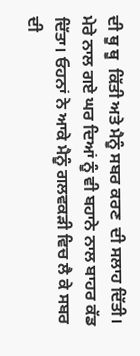ਦੀ ਥੂ ਥੂ  ਕਿੱਤੀ ਅਤੇ ਮੈਨੂੰ ਸਬਰ ਕਰਣ  ਦੀ ਸਲਾਹ ਦਿੱਤੀ। ਮੇਰੇ ਨਾਲ ਗਏ ਘਰ ਦਿਆਂ ਨੂੰ ਵੀ ਬਹਾਨੇ ਨਾਲ ਬਾਹਰ ਕੱਡ ਦਿੱਤਾ। ਓਹਨਾਂ ਨੇ ਆਕੇ ਮੈਨੂੰ ਗਲਵਕੜੀ ਵਿਚ ਲੈ ਕੇ ਸਬਰ ਦੀ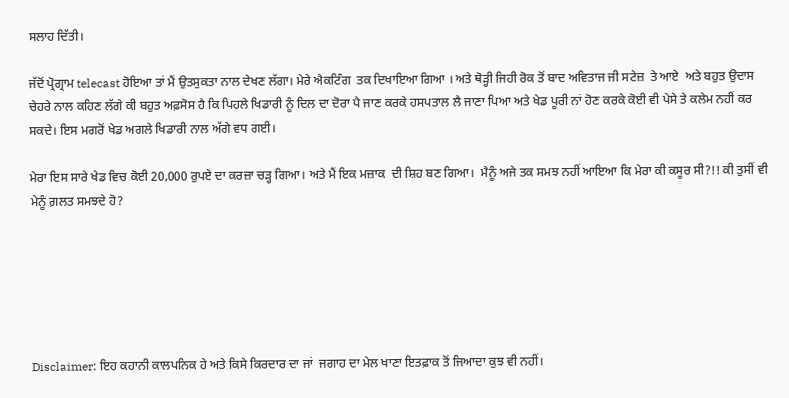ਸਲਾਹ ਦਿੱਤੀ।

ਜੱਦੋਂ ਪ੍ਰੋਗ੍ਰਾਮ telecast ਹੋਇਆ ਤਾਂ ਮੈਂ ਉਤਸੁਕਤਾ ਨਾਲ ਦੇਖਣ ਲੱਗਾ। ਮੇਰੇ ਐਕਟਿੰਗ  ਤਕ ਦਿਖਾਇਆ ਗਿਆ । ਅਤੇ ਥੋੜ੍ਹੀ ਜਿਹੀ ਰੋਕ ਤੋਂ ਬਾਦ ਅਵਿਤਾਜ ਜੀ ਸਟੇਜ਼  ਤੇ ਆਏ  ਅਤੇ ਬਹੁਤ ਉਦਾਸ ਚੇਹਰੇ ਨਾਲ ਕਹਿਣ ਲੱਗੇ ਕੀ ਬਹੁਤ ਅਫ਼ਸੋਸ ਹੈ ਕਿ ਪਿਹਲੇ ਖਿਡਾਰੀ ਨੂੰ ਦਿਲ ਦਾ ਦੋਰਾ ਪੈ ਜਾਣ ਕਰਕੇ ਹਸਪਤਾਲ ਲੈ ਜਾਣਾ ਪਿਆ ਅਤੇ ਖੇਡ ਪੂਰੀ ਨਾਂ ਹੋਣ ਕਰਕੇ ਕੋਈ ਵੀ ਪੇਸੇ ਤੇ ਕਲੇਮ ਨਹੀਂ ਕਰ ਸਕਦੇ। ਇਸ ਮਗਰੋਂ ਖੇਡ ਅਗਲੇ ਖਿਡਾਰੀ ਨਾਲ ਅੱਗੇ ਵਧ ਗਈ।

ਮੇਰਾ ਇਸ ਸਾਰੇ ਖੇਡ ਵਿਚ ਕੋਈ 20,000 ਰੁਪਏ ਦਾ ਕਰਜ਼ਾ ਚੜ੍ਹ ਗਿਆ। ਅਤੇ ਮੈਂ ਇਕ ਮਜ਼ਾਕ  ਦੀ ਸ਼ਿਹ ਬਣ ਗਿਆ।  ਮੈਨੂੰ ਅਜੇ ਤਕ ਸਮਝ ਨਹੀਂ ਆਇਆ ਕਿ ਮੇਰਾ ਕੀ ਕਸੂਰ ਸੀ?!! ਕੀ ਤੁਸੀਂ ਵੀ ਮੇਨੂੰ ਗ਼ਲਤ ਸਮਝਦੇ ਹੋ?






Disclaimer: ਇਹ ਕਹਾਨੀ ਕਾਲਪਨਿਕ ਹੇ ਅਤੇ ਕਿਸੇ ਕਿਰਦਾਰ ਦਾ ਜਾਂ  ਜਗਾਹ ਦਾ ਮੇਲ ਖਾਣਾ ਇਤਫ਼ਾਕ ਤੋਂ ਜਿਆਦਾ ਕੁਝ ਵੀ ਨਹੀਂ।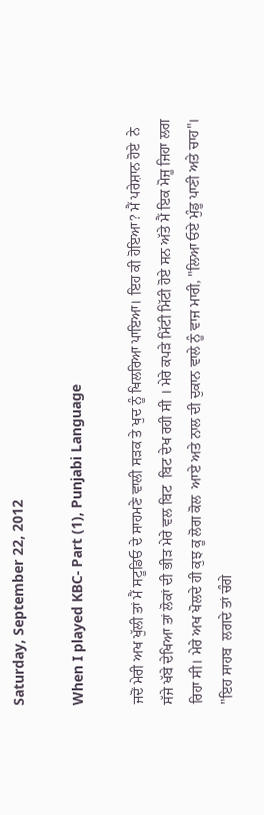Saturday, September 22, 2012

When I played KBC- Part (1), Punjabi Language

ਜਦੋਂ ਮੇਰੀ ਅਖ ਖੁੱਲੀ ਤਾਂ ਮੈਂ ਸਟੂਡਿਓ ਦੇ ਸਾਹਮਣੇ ਵਾਲੀ ਸੜਕ ਤੇ ਖੁਦ ਨੂੰ ਖਿਲਰਿਆ ਪਾਇਆ। ਇਹ ਕੀ ਹੋਇਆ? ਮੈਂ ਪਰੇਸ਼ਾਨ ਹੋਏ  ਨੇ  ਸੱਜੇ ਖੱਬੇ ਦੇਖਿਆ ਤਾਂ ਲੋਕਾਂ ਦੀ ਭੀੜ ਮੇਰੇ ਵਲ ਬਿਟ  ਬਿਟ ਦੇਖ ਰਹੀ ਸੀ । ਮੇਰੇ ਕਪੜੇ ਮਿੱਟੀ ਮਿੱਟੀ ਹੋਏ ਸਨ ਅੱਤੇ ਮੈਂ ਇਕ ਮੋਜੂ ਜਿਹਾ ਲਗ ਰਿਹਾ ਸੀ। ਮੇਰੇ ਅਖ ਖੋਲਦੇ ਹੀ ਕੁਝ ਕੂ ਲੋਗ ਕੋਲ  ਆਏ ਅਤੇ ਨਾਲ ਦੀ ਦੁਕਾਨ ਵਾਲੇ ਨੂੰ ਵਾਜ ਮਾਰੀ, "ਲਿਆ ਓਏ ਮੁੰਡੂ ਪਾਣੀ ਅਤੇ ਚਾਹ"। "ਇਹ ਸਾਹਬ  ਲਗਦੇ ਤਾਂ ਚੰਗੇ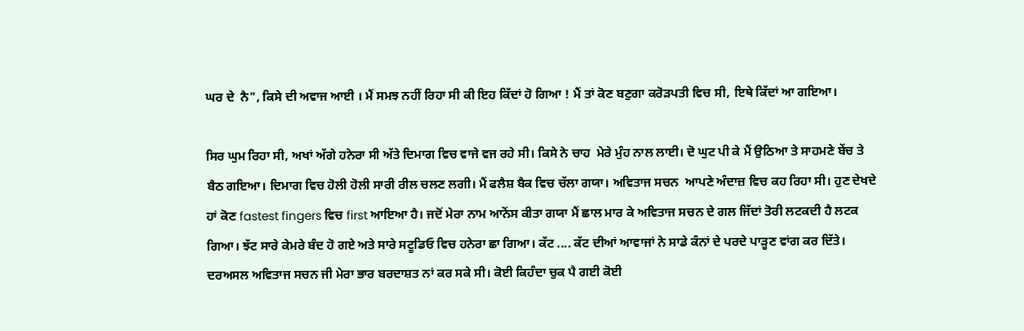ਘਰ ਦੇ  ਨੈ", ਕਿਸੇ ਦੀ ਅਵਾਜ ਆਈ । ਮੈਂ ਸਮਝ ਨਹੀਂ ਰਿਹਾ ਸੀ ਕੀ ਇਹ ਕਿੱਦਾਂ ਹੋ ਗਿਆ ! ਮੈਂ ਤਾਂ ਕੋਣ ਬਣੁਗਾ ਕਰੋੜਪਤੀ ਵਿਚ ਸੀ, ਇਥੇ ਕਿੱਦਾਂ ਆ ਗਇਆ।

ਸਿਰ ਘੁਮ ਰਿਹਾ ਸੀ, ਅਖਾਂ ਅੱਗੇ ਹਨੇਰਾ ਸੀ ਅੱਤੇ ਦਿਮਾਗ ਵਿਚ ਵਾਜੇ ਵਜ ਰਹੇ ਸੀ। ਕਿਸੇ ਨੇ ਚਾਹ  ਮੇਰੇ ਮੁੰਹ ਨਾਲ ਲਾਈ। ਦੋ ਘੁਟ ਪੀ ਕੇ ਮੈਂ ਉਠਿਆ ਤੇ ਸਾਹਮਣੇ ਬੇਂਚ ਤੇ ਬੈਠ ਗਇਆ। ਦਿਮਾਗ ਵਿਚ ਹੋਲੀ ਹੋਲੀ ਸਾਰੀ ਰੀਲ ਚਲਣ ਲਗੀ। ਮੈਂ ਫਲੈਸ਼ ਬੈਕ ਵਿਚ ਚੱਲਾ ਗਯਾ। ਅਵਿਤਾਜ ਸਚਨ  ਆਪਣੇ ਅੰਦਾਜ਼ ਵਿਚ ਕਹ ਰਿਹਾ ਸੀ। ਹੁਣ ਦੇਖਦੇ ਹਾਂ ਕੋਣ fastest fingers ਵਿਚ first ਆਇਆ ਹੈ। ਜਦੋਂ ਮੇਰਾ ਨਾਮ ਆਨੋਂਸ ਕੀਤਾ ਗਯਾ ਮੈਂ ਛਾਲ ਮਾਰ ਕੇ ਅਵਿਤਾਜ ਸਚਨ ਦੇ ਗਲ ਜਿੱਦਾਂ ਤੋਰੀ ਲਟਕਦੀ ਹੈ ਲਟਕ ਗਿਆ। ਝੱਟ ਸਾਰੇ ਕੇਮਰੇ ਬੰਦ ਹੋ ਗਏ ਅਤੇ ਸਾਰੇ ਸਟੂਡਿਓ ਵਿਚ ਹਨੇਰਾ ਛਾ ਗਿਆ। ਕੱਟ .... ਕੱਟ ਦੀਆਂ ਆਵਾਜਾਂ ਨੇ ਸਾਡੇ ਕੰਨਾਂ ਦੇ ਪਰਦੇ ਪਾੜ੍ਹਣ ਵਾਂਗ ਕਰ ਦਿੱਤੇ। ਦਰਅਸਲ ਅਵਿਤਾਜ ਸਚਨ ਜੀ ਮੇਰਾ ਭਾਰ ਬਰਦਾਸ਼ਤ ਨਾਂ ਕਰ ਸਕੇ ਸੀ। ਕੋਈ ਕਿਹੰਦਾ ਚੁਕ ਪੈ ਗਈ ਕੋਈ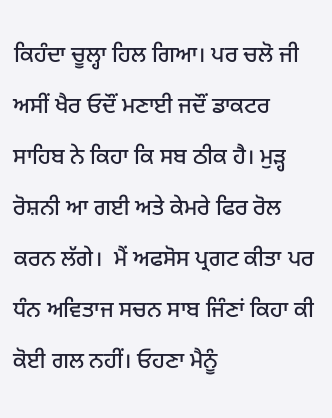ਕਿਹੰਦਾ ਚੂਲ੍ਹਾ ਹਿਲ ਗਿਆ। ਪਰ ਚਲੋ ਜੀ ਅਸੀਂ ਖੈਰ ਓਦੌਂ ਮਣਾਈ ਜਦੌਂ ਡਾਕਟਰ ਸਾਹਿਬ ਨੇ ਕਿਹਾ ਕਿ ਸਬ ਠੀਕ ਹੈ। ਮੁੜ੍ਹ ਰੋਸ਼ਨੀ ਆ ਗਈ ਅਤੇ ਕੇਮਰੇ ਫਿਰ ਰੋਲ ਕਰਨ ਲੱਗੇ।  ਮੈਂ ਅਫਸੋਸ ਪ੍ਰਗਟ ਕੀਤਾ ਪਰ ਧੰਨ ਅਵਿਤਾਜ ਸਚਨ ਸਾਬ ਜਿੰਣਾਂ ਕਿਹਾ ਕੀ ਕੋਈ ਗਲ ਨਹੀਂ। ਓਹਣਾ ਮੈਨੂੰ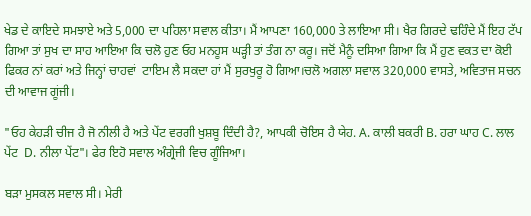ਖੇਡ ਦੇ ਕਾਇਦੇ ਸਮਝਾਏ ਅਤੇ 5,000 ਦਾ ਪਹਿਲਾ ਸਵਾਲ ਕੀਤਾ। ਮੈਂ ਆਪਣਾ 160,000 ਤੇ ਲਾਇਆ ਸੀ। ਖੈਰ ਗਿਰਦੇ ਢਹਿੰਦੇ ਮੈਂ ਇਹ ਟੱਪ ਗਿਆ ਤਾਂ ਸੁਖ ਦਾ ਸਾਹ ਆਇਆ ਕਿ ਚਲੋ ਹੁਣ ਓਹ ਮਨਹੂਸ ਘੜ੍ਹੀ ਤਾਂ ਤੰਗ ਨਾ ਕਰੂ। ਜਦੋਂ ਮੈਨੂੰ ਦਸਿਆ ਗਿਆ ਕਿ ਮੈਂ ਹੁਣ ਵਕਤ ਦਾ ਕੋਈ ਫਿਕਰ ਨਾਂ ਕਰਾਂ ਅਤੇ ਜਿਨ੍ਹਾਂ ਚਾਹਵਾਂ  ਟਾਇਮ ਲੈ ਸਕਦਾ ਹਾਂ ਮੈਂ ਸੁਰਖੁਰੂ ਹੋ ਗਿਆ।ਚਲੋ ਅਗਲਾ ਸਵਾਲ 320,000 ਵਾਸਤੇ, ਅਵਿਤਾਜ ਸਚਨ ਦੀ ਆਵਾਜ ਗੂਂਜੀ।

"ਓਹ ਕੇਹੜੀ ਚੀਜ ਹੈ ਜੋ ਨੀਲੀ ਹੈ ਅਤੇ ਪੇਂਟ ਵਰਗੀ ਖੁਸ਼ਬੂ ਦਿੰਦੀ ਹੈ?, ਆਪਕੀ ਚੋਇਸ ਹੈ ਯੇਹ. A. ਕਾਲੀ ਬਕਰੀ B. ਹਰਾ ਘਾਹ C. ਲਾਲ ਪੇਂਟ  D. ਨੀਲਾ ਪੇਂਟ"। ਫੇਰ ਇਹੋ ਸਵਾਲ ਅੰਗ੍ਰੇਜੀ ਵਿਚ ਗੂੰਜਿਆ।

ਬੜਾ ਮੁਸਕਲ ਸਵਾਲ ਸੀ। ਮੇਰੀ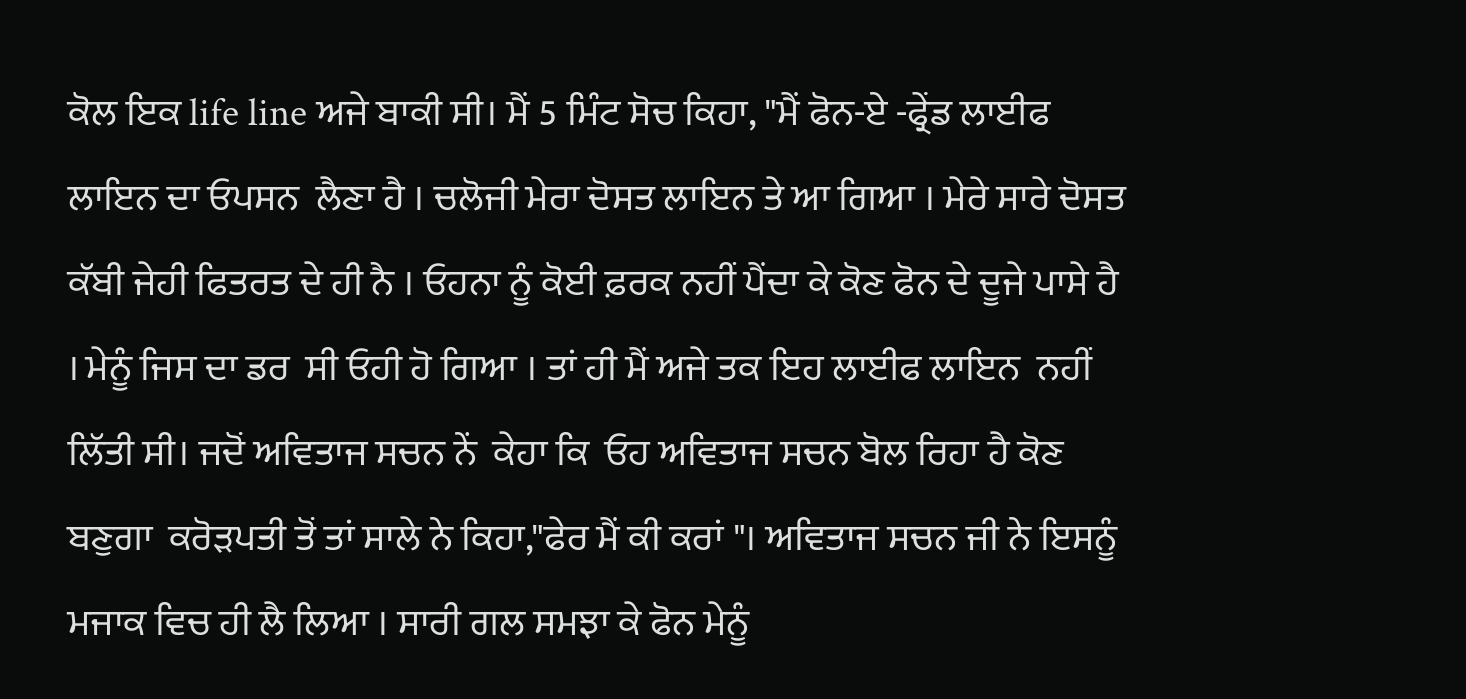ਕੋਲ ਇਕ life line ਅਜੇ ਬਾਕੀ ਸੀ। ਮੈਂ 5 ਮਿੰਟ ਸੋਚ ਕਿਹਾ, "ਮੈਂ ਫੋਨ-ਏ -ਫ੍ਰੇਂਡ ਲਾਈਫ ਲਾਇਨ ਦਾ ਓਪਸਨ  ਲੈਣਾ ਹੈ । ਚਲੋਜੀ ਮੇਰਾ ਦੋਸਤ ਲਾਇਨ ਤੇ ਆ ਗਿਆ । ਮੇਰੇ ਸਾਰੇ ਦੋਸਤ ਕੱਬੀ ਜੇਹੀ ਫਿਤਰਤ ਦੇ ਹੀ ਨੈ । ਓਹਨਾ ਨੂੰ ਕੋਈ ਫ਼ਰਕ ਨਹੀਂ ਪੈਂਦਾ ਕੇ ਕੋਣ ਫੋਨ ਦੇ ਦੂਜੇ ਪਾਸੇ ਹੈ । ਮੇਨੂੰ ਜਿਸ ਦਾ ਡਰ  ਸੀ ਓਹੀ ਹੋ ਗਿਆ । ਤਾਂ ਹੀ ਮੈਂ ਅਜੇ ਤਕ ਇਹ ਲਾਈਫ ਲਾਇਨ  ਨਹੀਂ ਲਿੱਤੀ ਸੀ। ਜਦੋਂ ਅਵਿਤਾਜ ਸਚਨ ਨੇਂ  ਕੇਹਾ ਕਿ  ਓਹ ਅਵਿਤਾਜ ਸਚਨ ਬੋਲ ਰਿਹਾ ਹੈ ਕੋਣ  ਬਣੁਗਾ  ਕਰੋੜਪਤੀ ਤੋਂ ਤਾਂ ਸਾਲੇ ਨੇ ਕਿਹਾ,"ਫੇਰ ਮੈਂ ਕੀ ਕਰਾਂ "। ਅਵਿਤਾਜ ਸਚਨ ਜੀ ਨੇ ਇਸਨੂੰ  ਮਜਾਕ ਵਿਚ ਹੀ ਲੈ ਲਿਆ । ਸਾਰੀ ਗਲ ਸਮਝਾ ਕੇ ਫੋਨ ਮੇਨੂੰ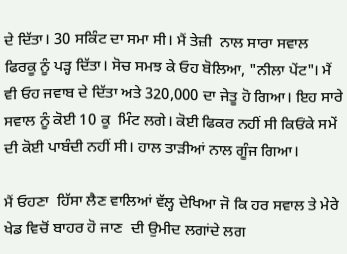ਦੇ ਦਿੱਤਾ। 30 ਸਕਿੰਟ ਦਾ ਸਮਾ ਸੀ। ਮੈਂ ਤੇਜ਼ੀ  ਨਾਲ ਸਾਰਾ ਸਵਾਲ ਫਿਰਕੂ ਨੂੰ ਪੜ੍ਹ ਦਿੱਤਾ। ਸੋਚ ਸਮਝ ਕੇ ਓਹ ਬੋਲਿਆ, "ਨੀਲਾ ਪੇਂਟ"। ਮੈਂ ਵੀ ਓਹ ਜਵਾਬ ਦੇ ਦਿੱਤਾ ਅਤੇ 320,000 ਦਾ ਜੇਤੂ ਹੋ ਗਿਆ। ਇਹ ਸਾਰੇ ਸਵਾਲ ਨੂੰ ਕੋਈ 10 ਕੂ  ਮਿੰਟ ਲਗੇ। ਕੋਈ ਫਿਕਰ ਨਹੀਂ ਸੀ ਕਿਓਂਕੇ ਸਮੇਂ ਦੀ ਕੋਈ ਪਾਬੰਦੀ ਨਹੀਂ ਸੀ। ਹਾਲ ਤਾੜੀਆਂ ਨਾਲ ਗੂੰਜ ਗਿਆ।

ਮੈਂ ਓਹਣਾ  ਹਿੱਸਾ ਲੈਣ ਵਾਲਿਆਂ ਵੱਲ੍ਹ ਦੇਖਿਆ ਜੋ ਕਿ ਹਰ ਸਵਾਲ ਤੇ ਮੇਰੇ ਖੇਡ ਵਿਚੋਂ ਬਾਹਰ ਹੋ ਜਾਣ  ਦੀ ਉਮੀਦ ਲਗਾਂਦੇ ਲਗ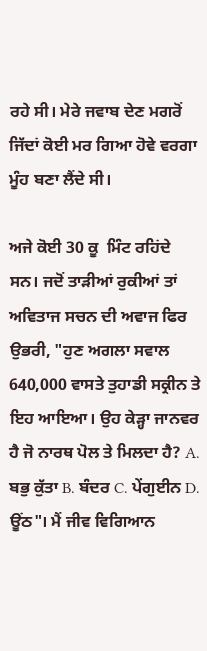ਰਹੇ ਸੀ। ਮੇਰੇ ਜਵਾਬ ਦੇਣ ਮਗਰੋਂ ਜਿੱਦਾਂ ਕੋਈ ਮਰ ਗਿਆ ਹੋਵੇ ਵਰਗਾ ਮੂੰਹ ਬਣਾ ਲੈਂਦੇ ਸੀ।

ਅਜੇ ਕੋਈ 30 ਕੂ  ਮਿੰਟ ਰਹਿਂਦੇ  ਸਨ। ਜਦੋਂ ਤਾੜੀਆਂ ਰੁਕੀਆਂ ਤਾਂ ਅਵਿਤਾਜ ਸਚਨ ਦੀ ਅਵਾਜ ਫਿਰ ਉਭਰੀ, "ਹੁਣ ਅਗਲਾ ਸਵਾਲ 640,000 ਵਾਸਤੇ ਤੁਹਾਡੀ ਸਕ੍ਰੀਨ ਤੇ ਇਹ ਆਇਆ। ਉਹ ਕੇੜ੍ਹਾ ਜਾਨਵਰ ਹੈ ਜੋ ਨਾਰਥ ਪੋਲ ਤੇ ਮਿਲਦਾ ਹੈ? A. ਬਭੁ ਕੁੱਤਾ B. ਬੰਦਰ C. ਪੇਂਗੁਈਨ D. ਊਂਠ"। ਮੈਂ ਜੀਵ ਵਿਗਿਆਨ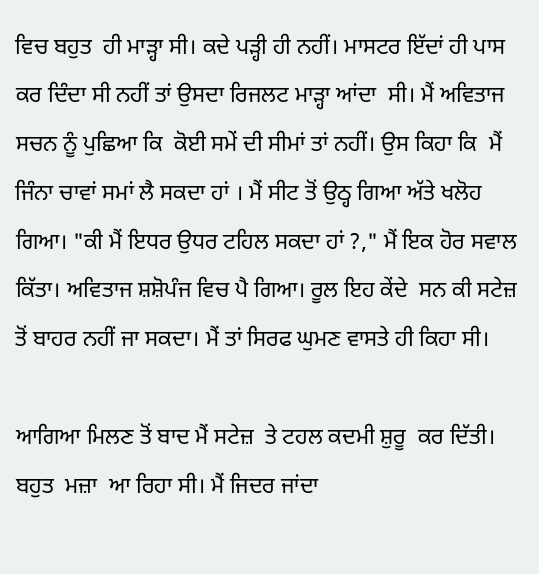ਵਿਚ ਬਹੁਤ  ਹੀ ਮਾੜ੍ਹਾ ਸੀ। ਕਦੇ ਪੜ੍ਹੀ ਹੀ ਨਹੀਂ। ਮਾਸਟਰ ਇੱਦਾਂ ਹੀ ਪਾਸ ਕਰ ਦਿੰਦਾ ਸੀ ਨਹੀਂ ਤਾਂ ਉਸਦਾ ਰਿਜਲਟ ਮਾੜ੍ਹਾ ਆਂਦਾ  ਸੀ। ਮੈਂ ਅਵਿਤਾਜ ਸਚਨ ਨੂੰ ਪੁਛਿਆ ਕਿ  ਕੋਈ ਸਮੇਂ ਦੀ ਸੀਮਾਂ ਤਾਂ ਨਹੀਂ। ਉਸ ਕਿਹਾ ਕਿ  ਮੈਂ ਜਿੰਨਾ ਚਾਵਾਂ ਸਮਾਂ ਲੈ ਸਕਦਾ ਹਾਂ । ਮੈਂ ਸੀਟ ਤੋਂ ਉਠ੍ਹ ਗਿਆ ਅੱਤੇ ਖਲੋਹ ਗਿਆ। "ਕੀ ਮੈਂ ਇਧਰ ਉਧਰ ਟਹਿਲ ਸਕਦਾ ਹਾਂ ?," ਮੈਂ ਇਕ ਹੋਰ ਸਵਾਲ ਕਿੱਤਾ। ਅਵਿਤਾਜ ਸ਼ਸ਼ੋਪੰਜ ਵਿਚ ਪੈ ਗਿਆ। ਰੂਲ ਇਹ ਕੇਂਦੇ  ਸਨ ਕੀ ਸਟੇਜ਼ ਤੋਂ ਬਾਹਰ ਨਹੀਂ ਜਾ ਸਕਦਾ। ਮੈਂ ਤਾਂ ਸਿਰਫ ਘੁਮਣ ਵਾਸਤੇ ਹੀ ਕਿਹਾ ਸੀ।

ਆਗਿਆ ਮਿਲਣ ਤੋਂ ਬਾਦ ਮੈਂ ਸਟੇਜ਼  ਤੇ ਟਹਲ ਕਦਮੀ ਸ਼ੁਰੂ  ਕਰ ਦਿੱਤੀ। ਬਹੁਤ  ਮਜ਼ਾ  ਆ ਰਿਹਾ ਸੀ। ਮੈਂ ਜਿਦਰ ਜਾਂਦਾ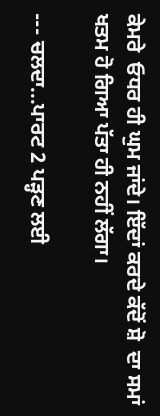ਕੇਮਰੇ  ਓਧਰ ਹੀ ਘੁਮ ਜਾਂਦੇ। ਇੱਦਾਂ ਕਰਦੇ ਕੱਦੋਂ ਸ਼ੋ  ਦਾ ਸਮਾਂ ਖਤਮ ਹੋ ਗਿਆ ਪੱਤਾ ਹੀ ਨਹੀਂ ਲੱਗਾ।

--- ਚਲਦਾ...ਪਾਰਟ 2 ਪੜ੍ਹਣ ਲਈ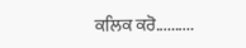ਕਲਿਕ ਕਰੋ..........